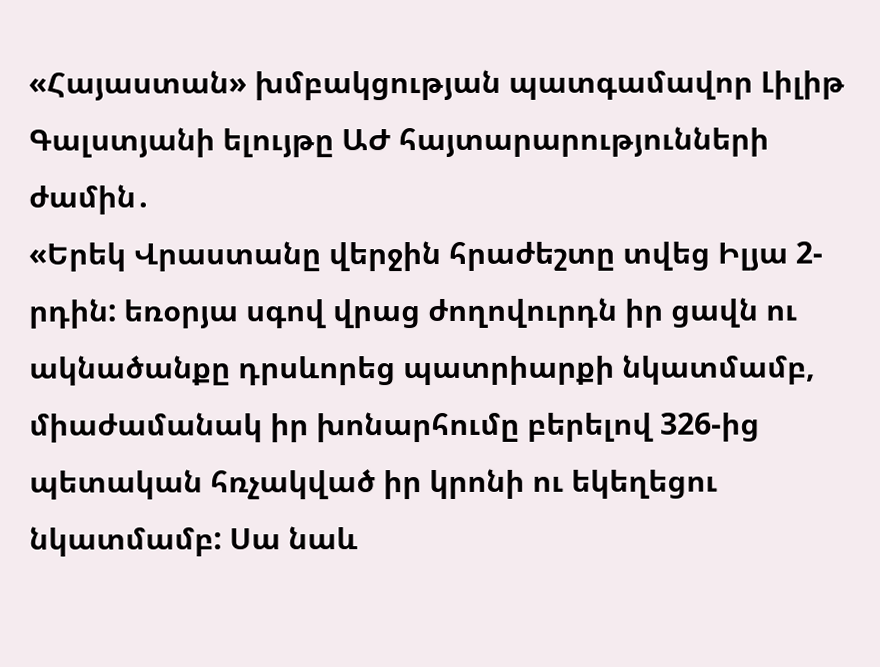«Հայաստան» խմբակցության պատգամավոր Լիլիթ Գալստյանի ելույթը ԱԺ հայտարարությունների ժամին․
«Երեկ Վրաստանը վերջին հրաժեշտը տվեց Իլյա 2-րդին: եռօրյա սգով վրաց ժողովուրդն իր ցավն ու ակնածանքը դրսևորեց պատրիարքի նկատմամբ, միաժամանակ իր խոնարհումը բերելով 326-ից պետական հռչակված իր կրոնի ու եկեղեցու նկատմամբ: Սա նաև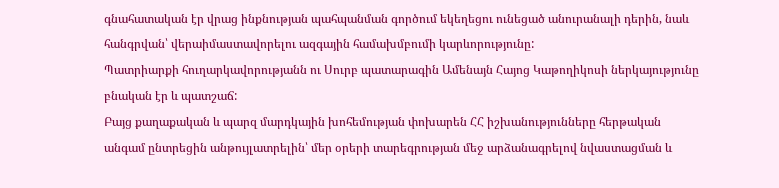գնահատական էր վրաց ինքնության պահպանման գործում եկեղեցու ունեցած անուրանալի դերին, նաև հանգրվան՝ վերաիմաստավորելու ազգային համախմբումի կարևորությունը:
Պատրիարքի հուղարկավորությանն ու Սուրբ պատարագին Ամենայն Հայոց Կաթողիկոսի ներկայությունը բնական էր և պատշաճ:
Բայց քաղաքական և պարզ մարդկային խոհեմության փոխարեն ՀՀ իշխանությունները հերթական անգամ ընտրեցին անթույլատրելին՝ մեր օրերի տարեգրության մեջ արձանագրելով նվաստացման և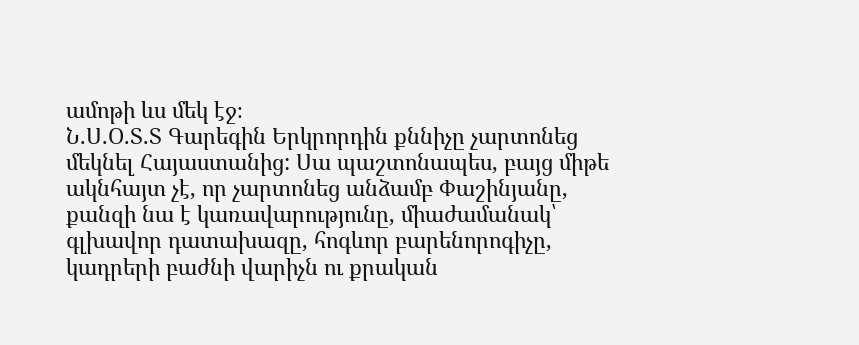ամոթի ևս մեկ էջ։
Ն.Ս.Օ.Տ.Տ Գարեգին Երկրորդին քննիչը չարտոնեց մեկնել Հայաստանից: Սա պաշտոնապես, բայց միթե ակնհայտ չէ, որ չարտոնեց անձամբ Փաշինյանը, քանզի նա է կառավարությունը, միաժամանակ՝ գլխավոր դատախազը, հոգևոր բարենորոգիչը, կադրերի բաժնի վարիչն ու քրական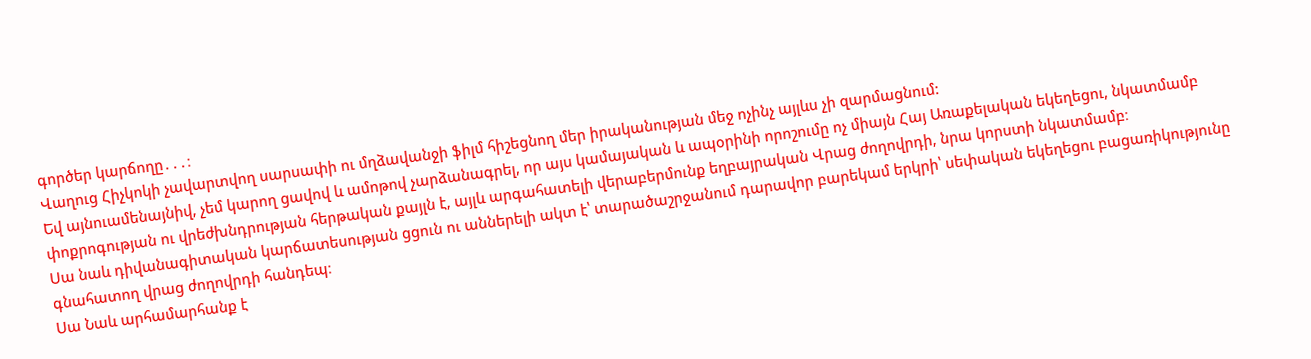գործեր կարճողը․․․։
Վաղուց Հիչկոկի չավարտվող սարսափի ու մղձավանջի ֆիլմ հիշեցնող մեր իրականության մեջ ոչինչ այլևս չի զարմացնում:
Եվ այնուամենայնիվ, չեմ կարող ցավով և ամոթով չարձանագրել, որ այս կամայական և ապօրինի որոշումը ոչ միայն Հայ Առաքելական եկեղեցու, նկատմամբ փոքրոգության ու վրեժխնդրության հերթական քայլն է, այլև արգահատելի վերաբերմունք եղբայրական Վրաց ժողովրդի, նրա կորստի նկատմամբ։
Սա նաև դիվանագիտական կարճատեսության ցցուն ու աններելի ակտ է՝ տարածաշրջանում դարավոր բարեկամ երկրի՝ սեփական եկեղեցու բացառիկությունը գնահատող վրաց ժողովրդի հանդեպ։
Սա Նաև արհամարհանք է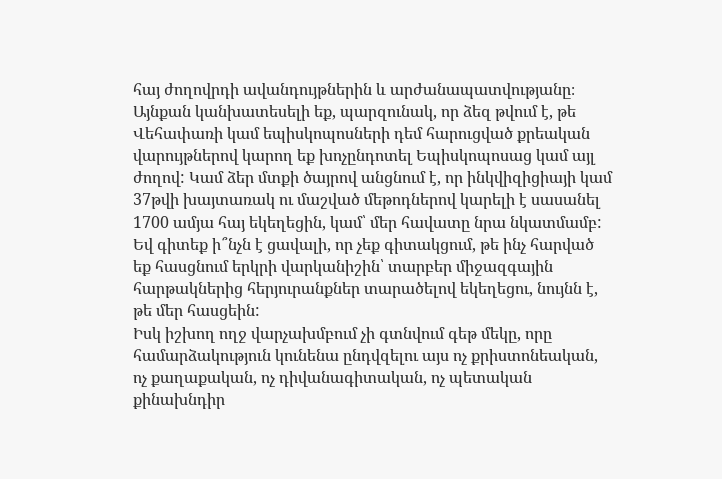հայ ժողովրդի ավանդույթներին և արժանապատվությանը։
Այնքան կանխատեսելի եք, պարզունակ, որ ձեզ թվում է, թե Վեհափառի կամ եպիսկոպոսների դեմ հարուցված քրեական վարույթներով կարող եք խոչընդոտել Եպիսկոպոսաց կամ այլ ժողով: Կամ ձեր մտքի ծայրով անցնում է, որ ինկվիզիցիայի կամ 37թվի խայտառակ ու մաշված մեթոդներով կարելի է սասանել 1700 ամյա հայ եկեղեցին, կամ՝ մեր հավատը նրա նկատմամբ:
Եվ գիտեք ի՞նչն է ցավալի, որ չեք գիտակցում, թե ինչ հարված եք հասցնում երկրի վարկանիշին՝ տարբեր միջազգային հարթակներից հերյուրանքներ տարածելով եկեղեցու, նույնն է, թե մեր հասցեին:
Իսկ իշխող ողջ վարչախմբում չի գտնվում գեթ մեկը, որը համարձակություն կունենա ընդվզելու այս ոչ քրիստոնեական, ոչ քաղաքական, ոչ դիվանագիտական, ոչ պետական քինախնդիր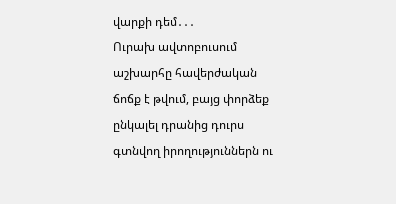վարքի դեմ․․․
Ուրախ ավտոբուսում աշխարհը հավերժական ճոճք է թվում, բայց փորձեք ընկալել դրանից դուրս գտնվող իրողություններն ու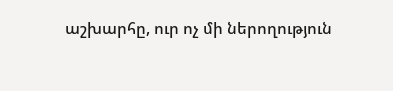աշխարհը, ուր ոչ մի ներողություն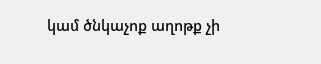կամ ծնկաչոք աղոթք չի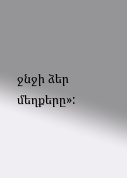ջնջի ձեր մեղքերը»: